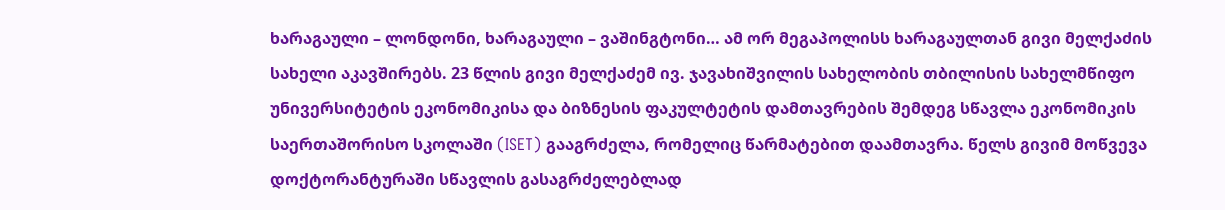ხარაგაული – ლონდონი, ხარაგაული – ვაშინგტონი… ამ ორ მეგაპოლისს ხარაგაულთან გივი მელქაძის სახელი აკავშირებს. 23 წლის გივი მელქაძემ ივ. ჯავახიშვილის სახელობის თბილისის სახელმწიფო უნივერსიტეტის ეკონომიკისა და ბიზნესის ფაკულტეტის დამთავრების შემდეგ სწავლა ეკონომიკის საერთაშორისო სკოლაში (ISET) გააგრძელა, რომელიც წარმატებით დაამთავრა. წელს გივიმ მოწვევა დოქტორანტურაში სწავლის გასაგრძელებლად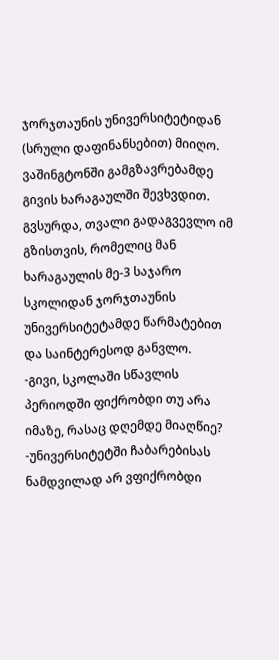ჯორჯთაუნის უნივერსიტეტიდან (სრული დაფინანსებით) მიიღო.
ვაშინგტონში გამგზავრებამდე გივის ხარაგაულში შევხვდით. გვსურდა, თვალი გადაგვევლო იმ გზისთვის, რომელიც მან ხარაგაულის მე-3 საჯარო სკოლიდან ჯორჯთაუნის უნივერსიტეტამდე წარმატებით და საინტერესოდ განვლო.
-გივი, სკოლაში სწავლის პერიოდში ფიქრობდი თუ არა იმაზე, რასაც დღემდე მიაღწიე?
-უნივერსიტეტში ჩაბარებისას ნამდვილად არ ვფიქრობდი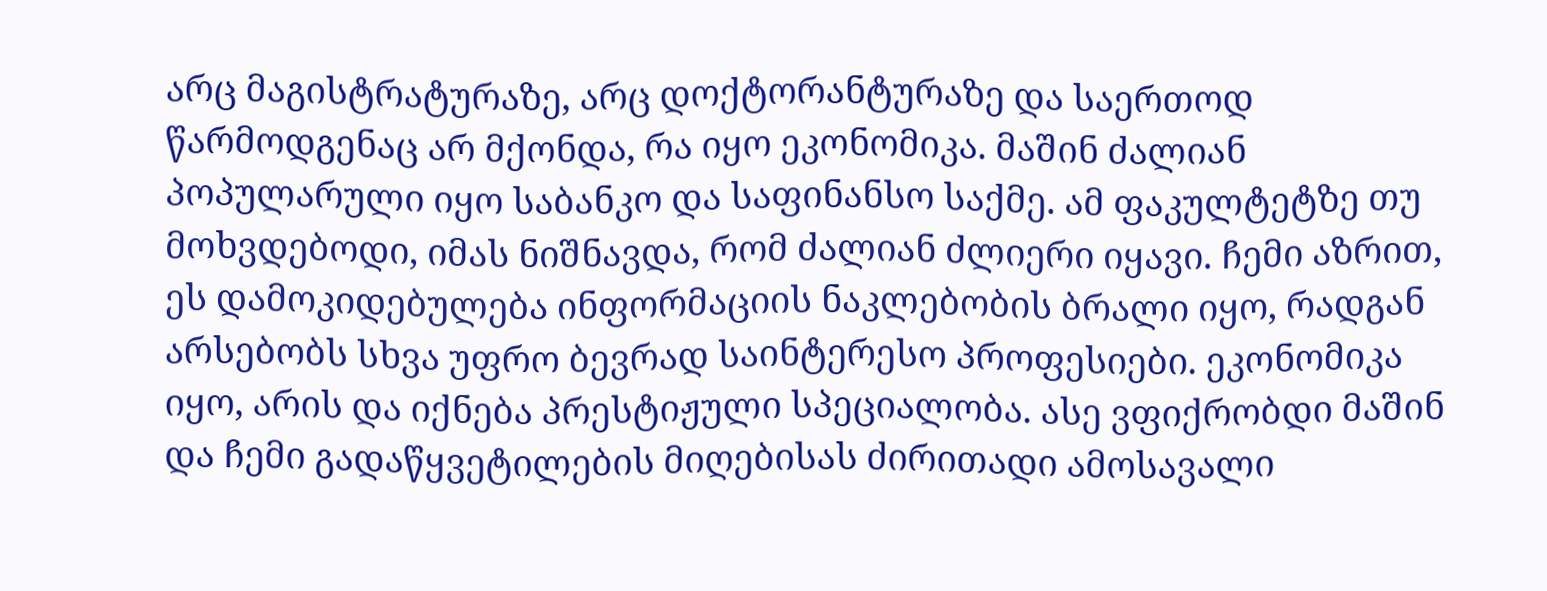არც მაგისტრატურაზე, არც დოქტორანტურაზე და საერთოდ წარმოდგენაც არ მქონდა, რა იყო ეკონომიკა. მაშინ ძალიან პოპულარული იყო საბანკო და საფინანსო საქმე. ამ ფაკულტეტზე თუ მოხვდებოდი, იმას ნიშნავდა, რომ ძალიან ძლიერი იყავი. ჩემი აზრით, ეს დამოკიდებულება ინფორმაციის ნაკლებობის ბრალი იყო, რადგან არსებობს სხვა უფრო ბევრად საინტერესო პროფესიები. ეკონომიკა იყო, არის და იქნება პრესტიჟული სპეციალობა. ასე ვფიქრობდი მაშინ და ჩემი გადაწყვეტილების მიღებისას ძირითადი ამოსავალი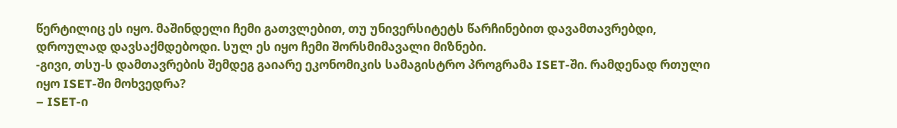წერტილიც ეს იყო. მაშინდელი ჩემი გათვლებით, თუ უნივერსიტეტს წარჩინებით დავამთავრებდი, დროულად დავსაქმდებოდი. სულ ეს იყო ჩემი შორსმიმავალი მიზნები.
-გივი, თსუ-ს დამთავრების შემდეგ გაიარე ეკონომიკის სამაგისტრო პროგრამა ISET-ში. რამდენად რთული იყო ISET-ში მოხვედრა?
– ISET-ი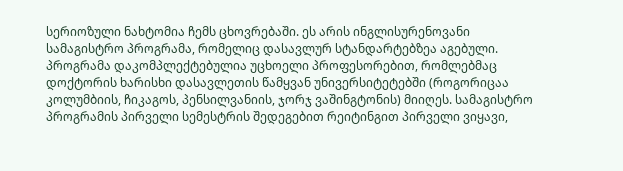სერიოზული ნახტომია ჩემს ცხოვრებაში. ეს არის ინგლისურენოვანი სამაგისტრო პროგრამა, რომელიც დასავლურ სტანდარტებზეა აგებული. პროგრამა დაკომპლექტებულია უცხოელი პროფესორებით, რომლებმაც დოქტორის ხარისხი დასავლეთის წამყვან უნივერსიტეტებში (როგორიცაა კოლუმბიის, ჩიკაგოს, პენსილვანიის, ჯორჯ ვაშინგტონის) მიიღეს. სამაგისტრო პროგრამის პირველი სემესტრის შედეგებით რეიტინგით პირველი ვიყავი,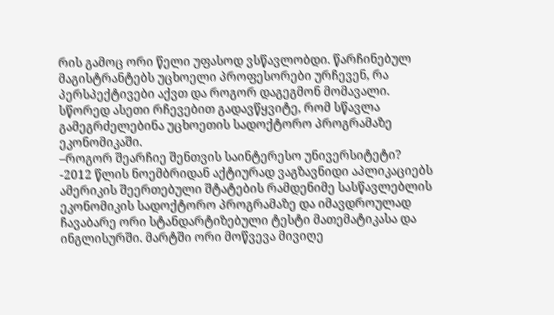რის გამოც ორი წელი უფასოდ ვსწავლობდი. წარჩინებულ მაგისტრანტებს უცხოელი პროფესორები ურჩევენ, რა პერსპექტივები აქვთ და როგორ დაგეგმონ მომავალი. სწორედ ასეთი რჩევებით გადავწყვიტე, რომ სწავლა გამეგრძელებინა უცხოეთის სადოქტორო პროგრამაზე ეკონომიკაში.
–როგორ შეარჩიე შენთვის საინტერესო უნივერსიტეტი?
-2012 წლის ნოემბრიდან აქტიურად ვაგზავნიდი აპლიკაციებს ამერიკის შეერთებული შტატების რამდენიმე სასწავლებლის ეკონომიკის სადოქტორო პროგრამაზე და იმავდროულად ჩავაბარე ორი სტანდარტიზებული ტესტი მათემატიკასა და ინგლისურში. მარტში ორი მოწვევა მივიღე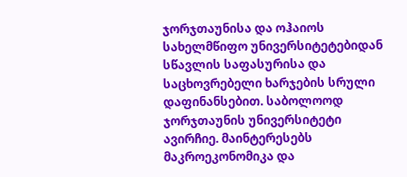ჯორჯთაუნისა და ოჰაიოს სახელმწიფო უნივერსიტეტებიდან სწავლის საფასურისა და საცხოვრებელი ხარჯების სრული დაფინანსებით. საბოლოოდ ჯორჯთაუნის უნივერსიტეტი ავირჩიე. მაინტერესებს მაკროეკონომიკა და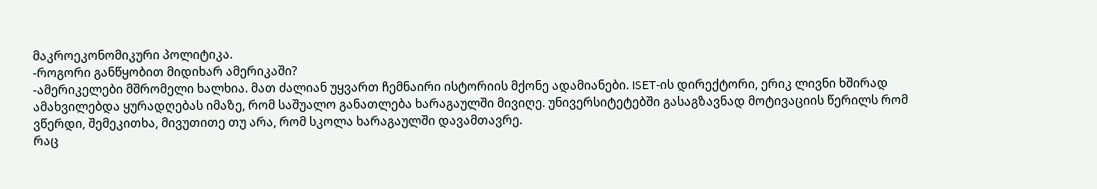მაკროეკონომიკური პოლიტიკა.
-როგორი განწყობით მიდიხარ ამერიკაში?
-ამერიკელები მშრომელი ხალხია. მათ ძალიან უყვართ ჩემნაირი ისტორიის მქონე ადამიანები. ISET-ის დირექტორი, ერიკ ლივნი ხშირად ამახვილებდა ყურადღებას იმაზე, რომ საშუალო განათლება ხარაგაულში მივიღე. უნივერსიტეტებში გასაგზავნად მოტივაციის წერილს რომ ვწერდი, შემეკითხა, მივუთითე თუ არა, რომ სკოლა ხარაგაულში დავამთავრე.
რაც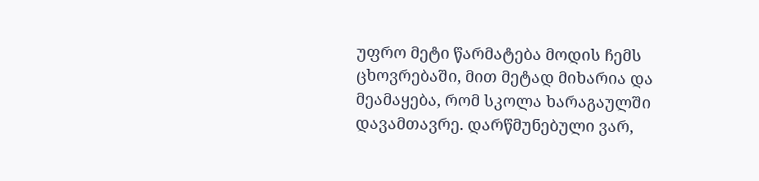უფრო მეტი წარმატება მოდის ჩემს ცხოვრებაში, მით მეტად მიხარია და მეამაყება, რომ სკოლა ხარაგაულში დავამთავრე. დარწმუნებული ვარ,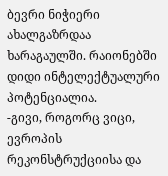ბევრი ნიჭიერი ახალგაზრდაა ხარაგაულში. რაიონებში დიდი ინტელექტუალური პოტენციალია.
-გივი, როგორც ვიცი, ევროპის რეკონსტრუქციისა და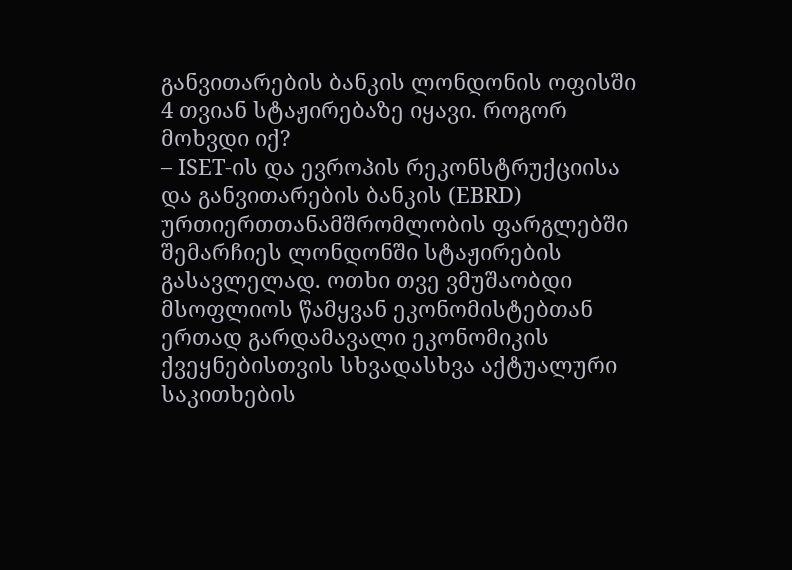განვითარების ბანკის ლონდონის ოფისში 4 თვიან სტაჟირებაზე იყავი. როგორ მოხვდი იქ?
– ISET-ის და ევროპის რეკონსტრუქციისა და განვითარების ბანკის (EBRD) ურთიერთთანამშრომლობის ფარგლებში შემარჩიეს ლონდონში სტაჟირების გასავლელად. ოთხი თვე ვმუშაობდი მსოფლიოს წამყვან ეკონომისტებთან ერთად გარდამავალი ეკონომიკის ქვეყნებისთვის სხვადასხვა აქტუალური საკითხების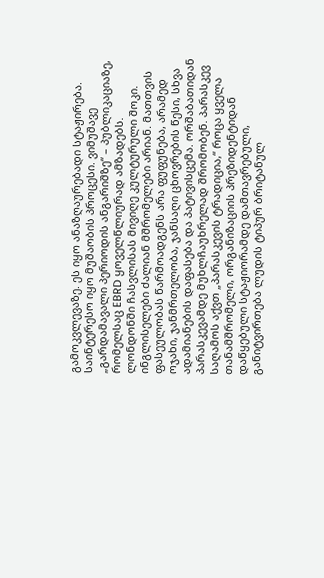გამოკვლევაზე. ეს იყო ანაზღაურებადი სტაჟირება. საინტერესო იყო მუშაობის პროცესი. ვიმუშავე „გარდამავალი პერიოდის ანგარიშზე“ – პუბლიკაციაზე, რომელსაც EBRD ყოველწლიურად ამზადებს.
ლონდონში ჩასვლისას მივიღე კულტურული შოკი. ინგლისელები ძალიან მშრომელები არიან. მათთვის ფასეულობას წარმოადგენს არა ფუფუნება, არამედ ოჯახი, ჯანმრთელობა, ჯანსაღი ცხოვრების წესი, სხვა ადამიანების დაფასება და პატივისცემა. ორშაბათიდან პარასკევამდე მუხლჩაუხრელად შრომობენ. პარასკევ საღამოს აქვთ „პარასკევის ტრადიცია,“ როცა ყველა თანამშრომელი, ორგანიზაციის პრეზიდენტიდან დაწყებული სტაჟიორამდე დამთავრებული, განიტვირთება ლუდის ტიპურ ბრიტანულ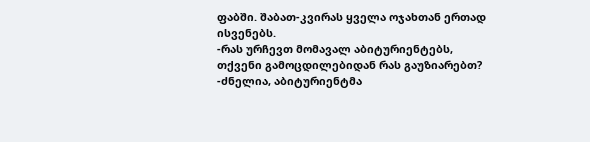ფაბში. შაბათ-კვირას ყველა ოჯახთან ერთად ისვენებს.
-რას ურჩევთ მომავალ აბიტურიენტებს, თქვენი გამოცდილებიდან რას გაუზიარებთ?
-ძნელია, აბიტურიენტმა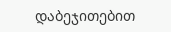დაბეჯითებით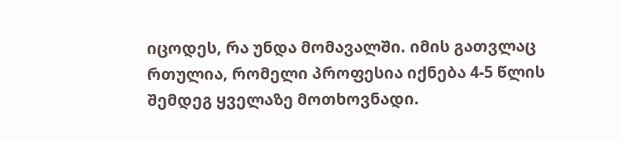იცოდეს, რა უნდა მომავალში. იმის გათვლაც რთულია, რომელი პროფესია იქნება 4-5 წლის შემდეგ ყველაზე მოთხოვნადი.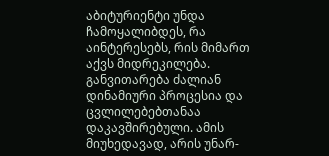აბიტურიენტი უნდა ჩამოყალიბდეს, რა აინტერესებს, რის მიმართ აქვს მიდრეკილება.
განვითარება ძალიან დინამიური პროცესია და ცვლილებებთანაა დაკავშირებული. ამის მიუხედავად, არის უნარ-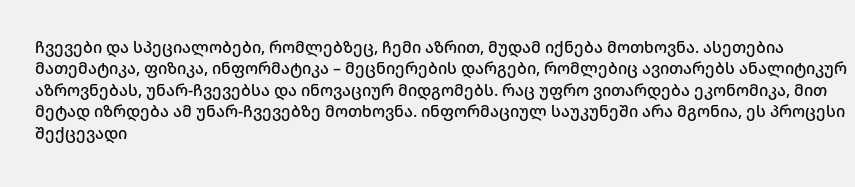ჩვევები და სპეციალობები, რომლებზეც, ჩემი აზრით, მუდამ იქნება მოთხოვნა. ასეთებია მათემატიკა, ფიზიკა, ინფორმატიკა – მეცნიერების დარგები, რომლებიც ავითარებს ანალიტიკურ აზროვნებას, უნარ-ჩვევებსა და ინოვაციურ მიდგომებს. რაც უფრო ვითარდება ეკონომიკა, მით მეტად იზრდება ამ უნარ-ჩვევებზე მოთხოვნა. ინფორმაციულ საუკუნეში არა მგონია, ეს პროცესი შექცევადი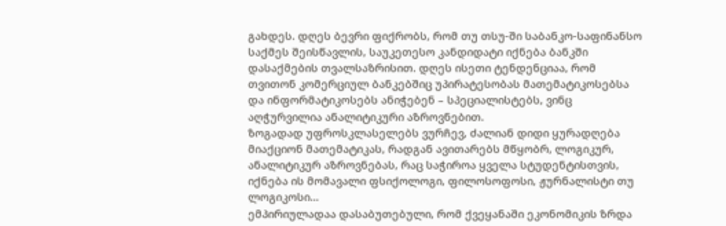გახდეს. დღეს ბევრი ფიქრობს, რომ თუ თსუ-ში საბანკო-საფინანსო საქმეს შეისწავლის, საუკეთესო კანდიდატი იქნება ბანკში დასაქმების თვალსაზრისით. დღეს ისეთი ტენდენციაა, რომ თვითონ კომერციულ ბანკებშიც უპირატესობას მათემატიკოსებსა და ინფორმატიკოსებს ანიჭებენ – სპეციალისტებს, ვინც აღჭურვილია ანალიტიკური აზროვნებით.
ზოგადად უფროსკლასელებს ვურჩევ, ძალიან დიდი ყურადღება მიაქციონ მათემატიკას, რადგან ავითარებს მწყობრ, ლოგიკურ, ანალიტიკურ აზროვნებას, რაც საჭიროა ყველა სტუდენტისთვის, იქნება ის მომავალი ფსიქოლოგი, ფილოსოფოსი, ჟურნალისტი თუ ლოგიკოსი…
ემპირიულადაა დასაბუთებული, რომ ქვეყანაში ეკონომიკის ზრდა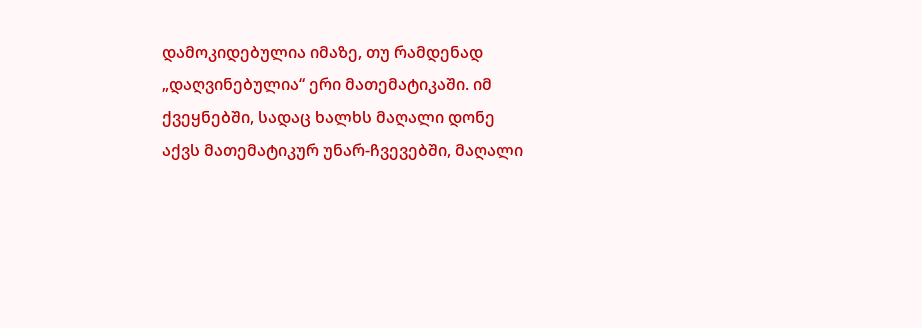დამოკიდებულია იმაზე, თუ რამდენად „დაღვინებულია“ ერი მათემატიკაში. იმ ქვეყნებში, სადაც ხალხს მაღალი დონე აქვს მათემატიკურ უნარ-ჩვევებში, მაღალი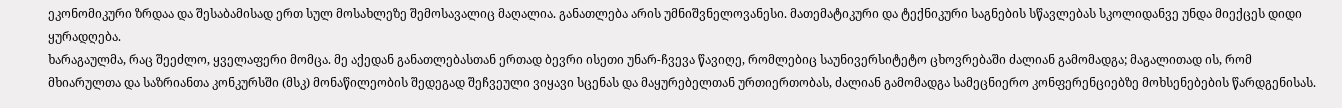ეკონომიკური ზრდაა და შესაბამისად ერთ სულ მოსახლეზე შემოსავალიც მაღალია. განათლება არის უმნიშვნელოვანესი. მათემატიკური და ტექნიკური საგნების სწავლებას სკოლიდანვე უნდა მიექცეს დიდი ყურადღება.
ხარაგაულმა, რაც შეეძლო, ყველაფერი მომცა. მე აქედან განათლებასთან ერთად ბევრი ისეთი უნარ-ჩვევა წავიღე, რომლებიც საუნივერსიტეტო ცხოვრებაში ძალიან გამომადგა; მაგალითად ის, რომ მხიარულთა და საზრიანთა კონკურსში (მსკ) მონაწილეობის შედეგად შეჩვეული ვიყავი სცენას და მაყურებელთან ურთიერთობას, ძალიან გამომადგა სამეცნიერო კონფერენციებზე მოხსენებების წარდგენისას.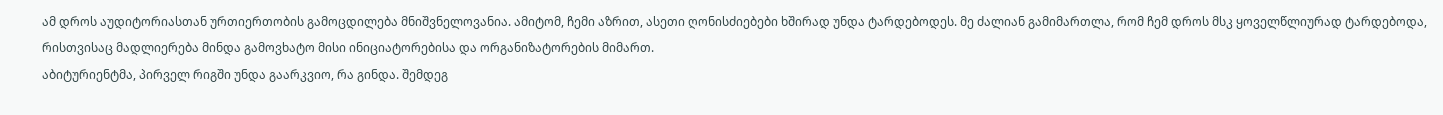ამ დროს აუდიტორიასთან ურთიერთობის გამოცდილება მნიშვნელოვანია. ამიტომ, ჩემი აზრით, ასეთი ღონისძიებები ხშირად უნდა ტარდებოდეს. მე ძალიან გამიმართლა, რომ ჩემ დროს მსკ ყოველწლიურად ტარდებოდა, რისთვისაც მადლიერება მინდა გამოვხატო მისი ინიციატორებისა და ორგანიზატორების მიმართ.
აბიტურიენტმა, პირველ რიგში უნდა გაარკვიო, რა გინდა. შემდეგ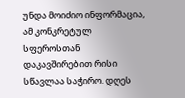უნდა მოიძიო ინფორმაცია, ამ კონკრეტულ სფეროსთან დაკავშირებით რისი სწავლაა საჭირო. დღეს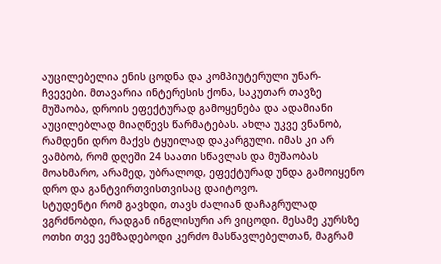აუცილებელია ენის ცოდნა და კომპიუტერული უნარ-ჩვევები. მთავარია ინტერესის ქონა, საკუთარ თავზე მუშაობა, დროის ეფექტურად გამოყენება და ადამიანი აუცილებლად მიაღწევს წარმატებას. ახლა უკვე ვნანობ, რამდენი დრო მაქვს ტყუილად დაკარგული. იმას კი არ ვამბობ, რომ დღეში 24 საათი სწავლას და მუშაობას მოახმარო, არამედ, უბრალოდ, ეფექტურად უნდა გამოიყენო დრო და განტვირთვისთვისაც დაიტოვო.
სტუდენტი რომ გავხდი, თავს ძალიან დაჩაგრულად ვგრძნობდი, რადგან ინგლისური არ ვიცოდი. მესამე კურსზე ოთხი თვე ვემზადებოდი კერძო მასწავლებელთან, მაგრამ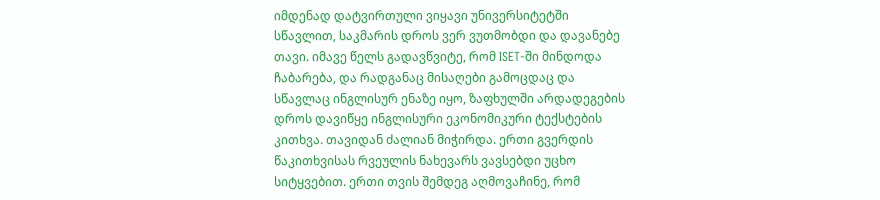იმდენად დატვირთული ვიყავი უნივერსიტეტში სწავლით, საკმარის დროს ვერ ვუთმობდი და დავანებე თავი. იმავე წელს გადავწვიტე, რომ ISET-ში მინდოდა ჩაბარება, და რადგანაც მისაღები გამოცდაც და სწავლაც ინგლისურ ენაზე იყო, ზაფხულში არდადეგების დროს დავიწყე ინგლისური ეკონომიკური ტექსტების კითხვა. თავიდან ძალიან მიჭირდა. ერთი გვერდის წაკითხვისას რვეულის ნახევარს ვავსებდი უცხო სიტყვებით. ერთი თვის შემდეგ აღმოვაჩინე, რომ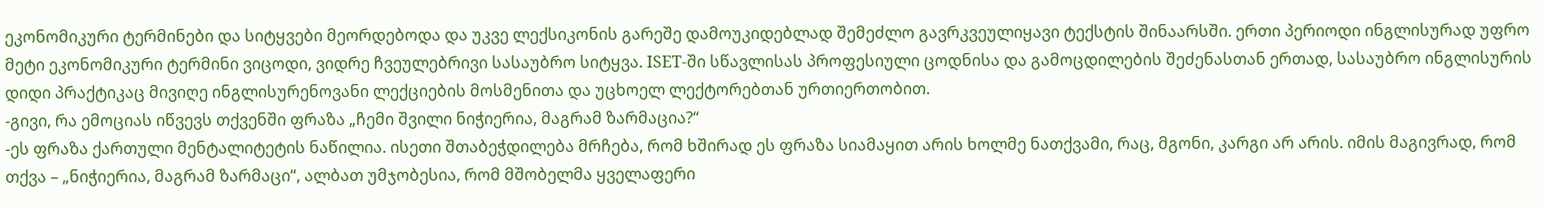ეკონომიკური ტერმინები და სიტყვები მეორდებოდა და უკვე ლექსიკონის გარეშე დამოუკიდებლად შემეძლო გავრკვეულიყავი ტექსტის შინაარსში. ერთი პერიოდი ინგლისურად უფრო მეტი ეკონომიკური ტერმინი ვიცოდი, ვიდრე ჩვეულებრივი სასაუბრო სიტყვა. ISET-ში სწავლისას პროფესიული ცოდნისა და გამოცდილების შეძენასთან ერთად, სასაუბრო ინგლისურის დიდი პრაქტიკაც მივიღე ინგლისურენოვანი ლექციების მოსმენითა და უცხოელ ლექტორებთან ურთიერთობით.
-გივი, რა ემოციას იწვევს თქვენში ფრაზა „ჩემი შვილი ნიჭიერია, მაგრამ ზარმაცია?“
-ეს ფრაზა ქართული მენტალიტეტის ნაწილია. ისეთი შთაბეჭდილება მრჩება, რომ ხშირად ეს ფრაზა სიამაყით არის ხოლმე ნათქვამი, რაც, მგონი, კარგი არ არის. იმის მაგივრად, რომ თქვა – „ნიჭიერია, მაგრამ ზარმაცი“, ალბათ უმჯობესია, რომ მშობელმა ყველაფერი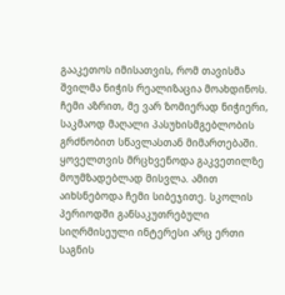გააკეთოს იმისათვის, რომ თავისმა შვილმა ნიჭის რეალიზაცია მოახდინოს.
ჩემი აზრით, მე ვარ ზომიერად ნიჭიერი, საკმაოდ მაღალი პასუხისმგებლობის გრძნობით სწავლასთან მიმართებაში. ყოველთვის მრცხვენოდა გაკვეთილზე მოუმზადებლად მისვლა. ამით აიხსნებოდა ჩემი სიბეჯითე. სკოლის პერიოდში განსაკუთრებული სიღრმისეული ინტერესი არც ერთი საგნის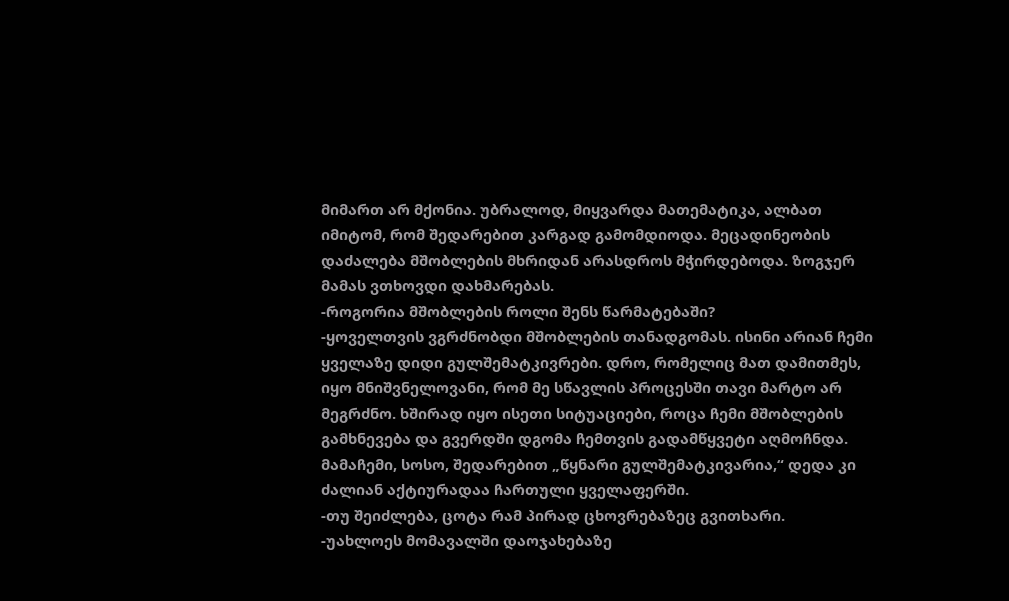მიმართ არ მქონია. უბრალოდ, მიყვარდა მათემატიკა, ალბათ იმიტომ, რომ შედარებით კარგად გამომდიოდა. მეცადინეობის დაძალება მშობლების მხრიდან არასდროს მჭირდებოდა. ზოგჯერ მამას ვთხოვდი დახმარებას.
-როგორია მშობლების როლი შენს წარმატებაში?
-ყოველთვის ვგრძნობდი მშობლების თანადგომას. ისინი არიან ჩემი ყველაზე დიდი გულშემატკივრები. დრო, რომელიც მათ დამითმეს, იყო მნიშვნელოვანი, რომ მე სწავლის პროცესში თავი მარტო არ მეგრძნო. ხშირად იყო ისეთი სიტუაციები, როცა ჩემი მშობლების გამხნევება და გვერდში დგომა ჩემთვის გადამწყვეტი აღმოჩნდა. მამაჩემი, სოსო, შედარებით „წყნარი გულშემატკივარია,“ დედა კი ძალიან აქტიურადაა ჩართული ყველაფერში.
-თუ შეიძლება, ცოტა რამ პირად ცხოვრებაზეც გვითხარი.
-უახლოეს მომავალში დაოჯახებაზე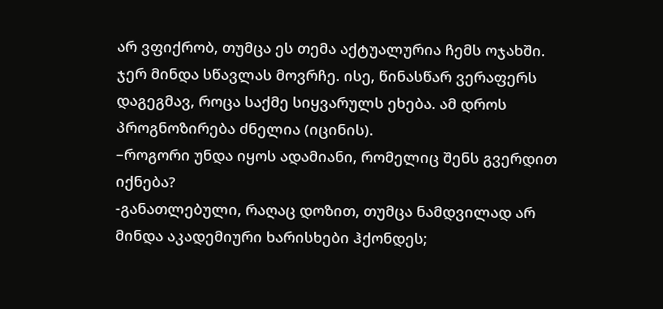არ ვფიქრობ, თუმცა ეს თემა აქტუალურია ჩემს ოჯახში. ჯერ მინდა სწავლას მოვრჩე. ისე, წინასწარ ვერაფერს დაგეგმავ, როცა საქმე სიყვარულს ეხება. ამ დროს პროგნოზირება ძნელია (იცინის).
–როგორი უნდა იყოს ადამიანი, რომელიც შენს გვერდით იქნება?
-განათლებული, რაღაც დოზით, თუმცა ნამდვილად არ მინდა აკადემიური ხარისხები ჰქონდეს;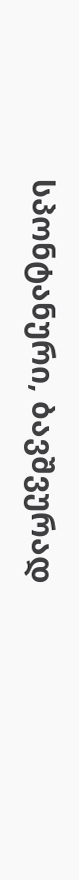სპონტანური, ბავშვურად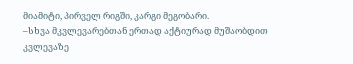მიამიტი, პირველ რიგში, კარგი მეგობარი.
–სხვა მკვლევარებთან ერთად აქტიურად მუშაობდით კვლევაზე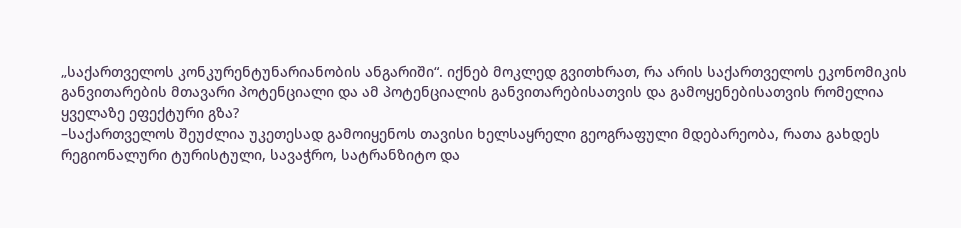„საქართველოს კონკურენტუნარიანობის ანგარიში“. იქნებ მოკლედ გვითხრათ, რა არის საქართველოს ეკონომიკის განვითარების მთავარი პოტენციალი და ამ პოტენციალის განვითარებისათვის და გამოყენებისათვის რომელია ყველაზე ეფექტური გზა?
–საქართველოს შეუძლია უკეთესად გამოიყენოს თავისი ხელსაყრელი გეოგრაფული მდებარეობა, რათა გახდეს რეგიონალური ტურისტული, სავაჭრო, სატრანზიტო და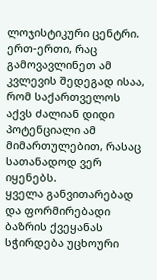ლოჯისტიკური ცენტრი. ერთ-ერთი, რაც გამოვავლინეთ ამ კვლევის შედეგად ისაა, რომ საქართველოს აქვს ძალიან დიდი პოტენციალი ამ მიმართულებით, რასაც სათანადოდ ვერ იყენებს.
ყველა განვითარებად და ფორმირებადი ბაზრის ქვეყანას სჭირდება უცხოური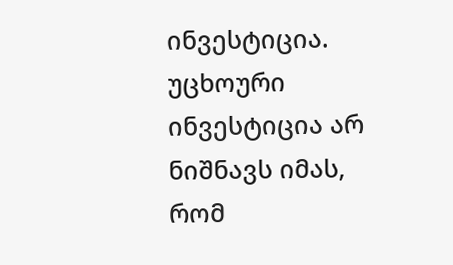ინვესტიცია. უცხოური ინვესტიცია არ ნიშნავს იმას, რომ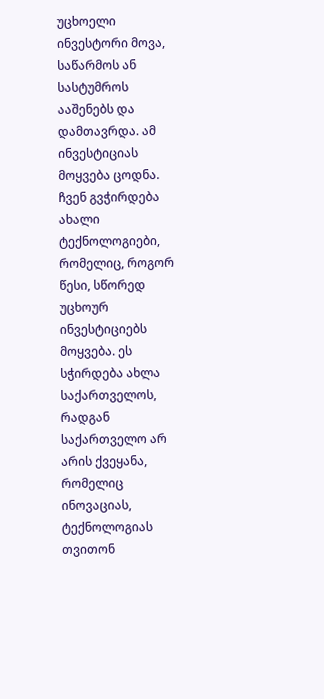უცხოელი ინვესტორი მოვა, საწარმოს ან სასტუმროს ააშენებს და დამთავრდა. ამ ინვესტიციას მოყვება ცოდნა. ჩვენ გვჭირდება ახალი ტექნოლოგიები, რომელიც, როგორ წესი, სწორედ უცხოურ ინვესტიციებს მოყვება. ეს სჭირდება ახლა საქართველოს, რადგან საქართველო არ არის ქვეყანა, რომელიც ინოვაციას, ტექნოლოგიას თვითონ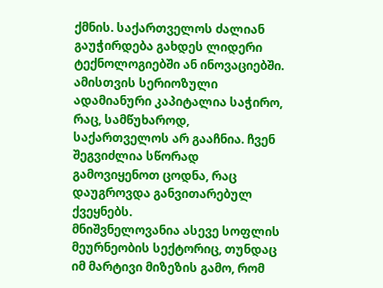ქმნის. საქართველოს ძალიან გაუჭირდება გახდეს ლიდერი ტექნოლოგიებში ან ინოვაციებში. ამისთვის სერიოზული ადამიანური კაპიტალია საჭირო, რაც, სამწუხაროდ, საქართველოს არ გააჩნია. ჩვენ შეგვიძლია სწორად გამოვიყენოთ ცოდნა, რაც დაუგროვდა განვითარებულ ქვეყნებს.
მნიშვნელოვანია ასევე სოფლის მეურნეობის სექტორიც, თუნდაც იმ მარტივი მიზეზის გამო, რომ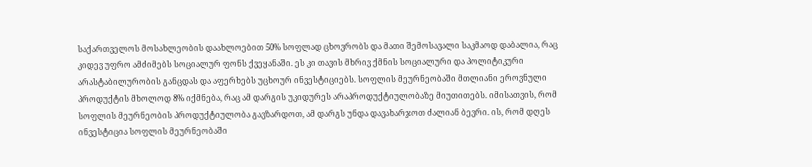საქართველოს მოსახლეობის დაახლოებით 50% სოფლად ცხოვრობს და მათი შემოსავალი საკმაოდ დაბალია, რაც კიდევ უფრო ამძიმებს სოციალურ ფონს ქვეყანაში. ეს კი თავის მხრივ ქმნის სოციალური და პოლიტიკური არასტაბილურობის განცდას და აფერხებს უცხოურ ინვესტიციებს. სოფლის მეურნეობაში მთლიანი ეროვნული პროდუქტის მხოლოდ 8% იქმნება, რაც ამ დარგის უკიდურეს არაპროდუქტიულობაზე მიუთითებს. იმისათვის, რომ სოფლის მეურნეობის პროდუქტიულობა გავზარდოთ, ამ დარგს უნდა დავახარჯოთ ძალიან ბევრი. ის, რომ დღეს ინვესტიცია სოფლის მეურნეობაში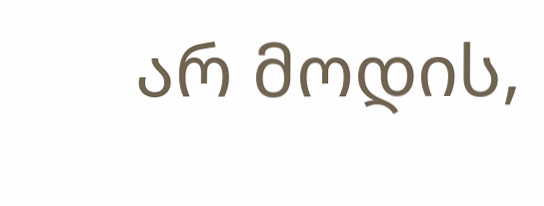არ მოდის,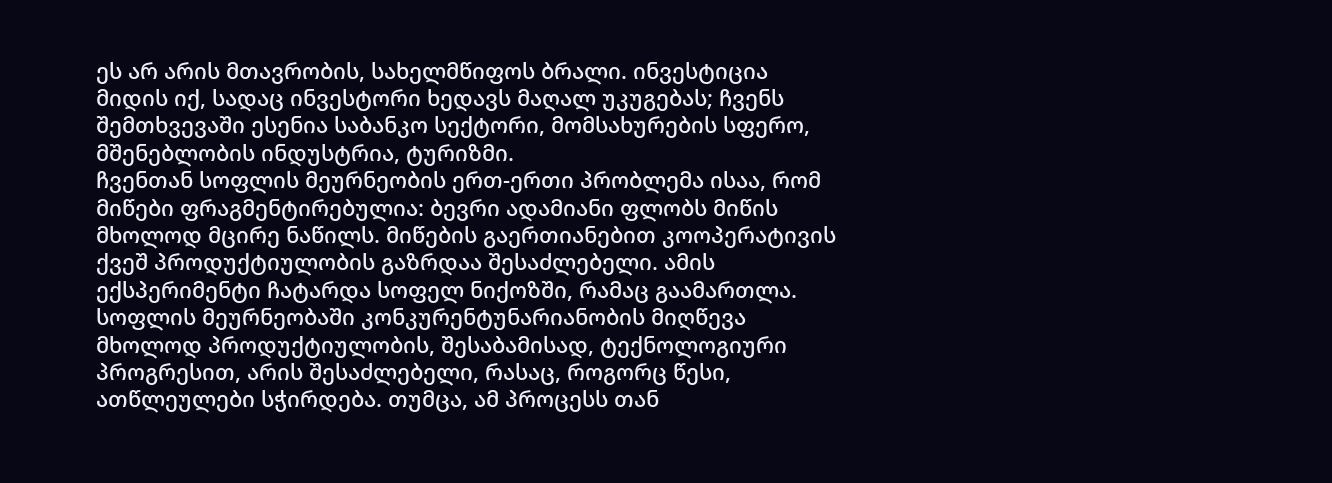ეს არ არის მთავრობის, სახელმწიფოს ბრალი. ინვესტიცია მიდის იქ, სადაც ინვესტორი ხედავს მაღალ უკუგებას; ჩვენს შემთხვევაში ესენია საბანკო სექტორი, მომსახურების სფერო, მშენებლობის ინდუსტრია, ტურიზმი.
ჩვენთან სოფლის მეურნეობის ერთ-ერთი პრობლემა ისაა, რომ მიწები ფრაგმენტირებულია: ბევრი ადამიანი ფლობს მიწის მხოლოდ მცირე ნაწილს. მიწების გაერთიანებით კოოპერატივის ქვეშ პროდუქტიულობის გაზრდაა შესაძლებელი. ამის ექსპერიმენტი ჩატარდა სოფელ ნიქოზში, რამაც გაამართლა.
სოფლის მეურნეობაში კონკურენტუნარიანობის მიღწევა მხოლოდ პროდუქტიულობის, შესაბამისად, ტექნოლოგიური პროგრესით, არის შესაძლებელი, რასაც, როგორც წესი, ათწლეულები სჭირდება. თუმცა, ამ პროცესს თან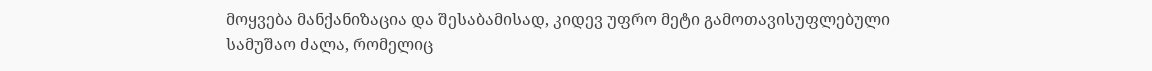მოყვება მანქანიზაცია და შესაბამისად, კიდევ უფრო მეტი გამოთავისუფლებული სამუშაო ძალა, რომელიც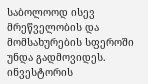საბოლოოდ ისევ მრეწველობის და მომსახურების სფეროში უნდა გადმოვიდეს.
ინვესტორის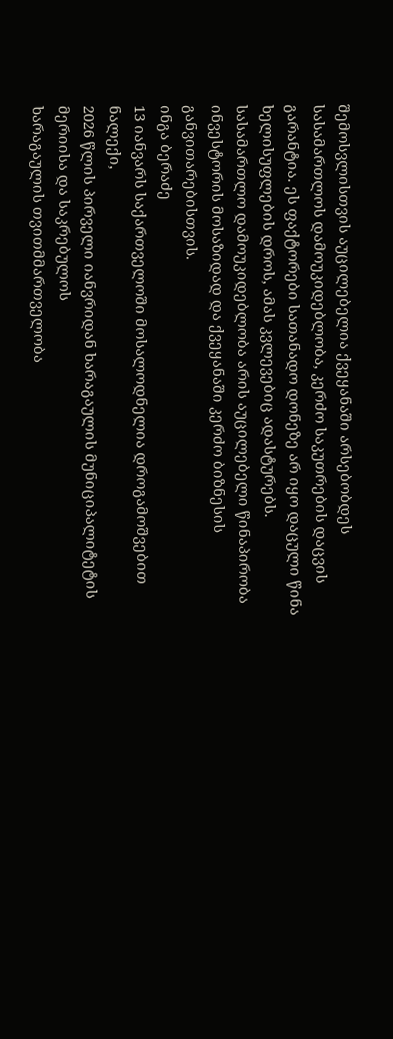შემოსვლისთვის აუცილებელია ქვეყანაში არსებობდეს სასამართლოს დამოუკიდებლობა, კერძო საკუთრების დაცვის გარანტია. ეს ფაქტორები სათანადო დონეზე არ იყო დაცული წინა ხელისუფლების დროს, ამას კვლევებიც ადასტურებს. სასამართლო დამოუკიდებლობა არის აუცილებელი წინაპირობა ინვესტორის მოსაზიდად და ქვეყანაში კერძო ბიზნესის განვითარებისთვის.
ინგა ბერაძე
13 იანვარს საქართველოში მოსალოდნელია დროგამოშვებით ნალექი,
2026 წლის პირველი იანვრიდან ხარაგაულის მუნიციპალიტეტის მერიისა და საკრებულოს
ხარაგაულის თვითმმართველობა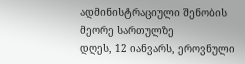ადმინისტრაციული შენობის მეორე სართულზე
დღეს, 12 იანვარს, ეროვნული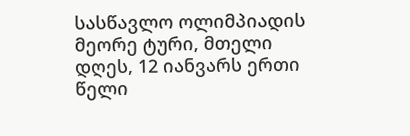სასწავლო ოლიმპიადის მეორე ტური, მთელი
დღეს, 12 იანვარს ერთი წელი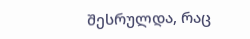შესრულდა, რაც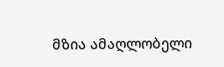მზია ამაღლობელი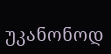უკანონოდ